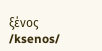ξένος /ksenos/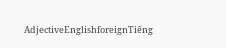AdjectiveEnglishforeignTiếng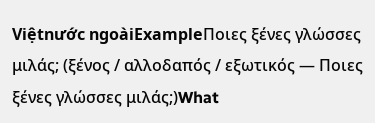Việtnước ngoàiExampleΠοιες ξένες γλώσσες μιλάς; (ξένος / αλλοδαπός / εξωτικός — Ποιες ξένες γλώσσες μιλάς;)What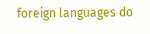foreign languages do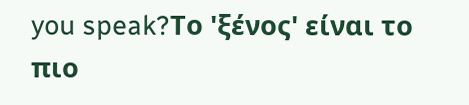you speak?Το 'ξένος' είναι το πιο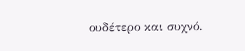ουδέτερο και συχνό.